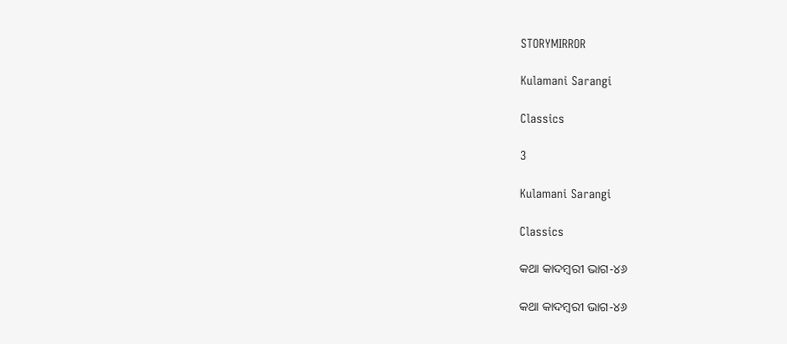STORYMIRROR

Kulamani Sarangi

Classics

3

Kulamani Sarangi

Classics

କଥା କାଦମ୍ବରୀ ଭାଗ-୪୬

କଥା କାଦମ୍ବରୀ ଭାଗ-୪୬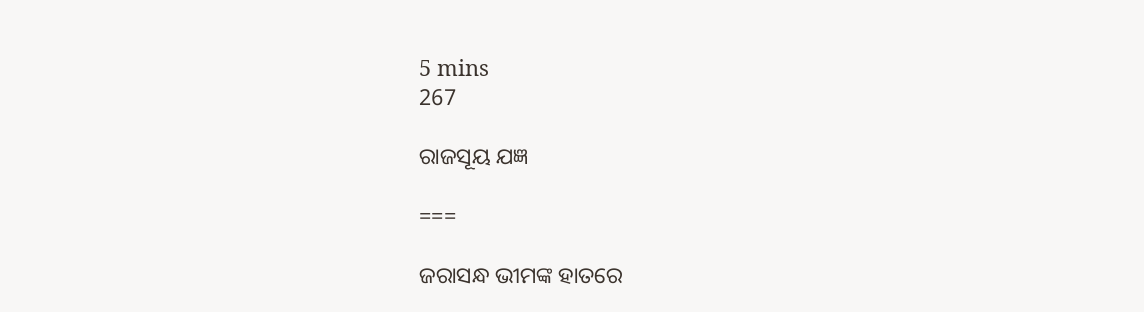5 mins
267

ରାଜସୂୟ ଯଜ୍ଞ

===

ଜରାସନ୍ଧ ଭୀମଙ୍କ ହାତରେ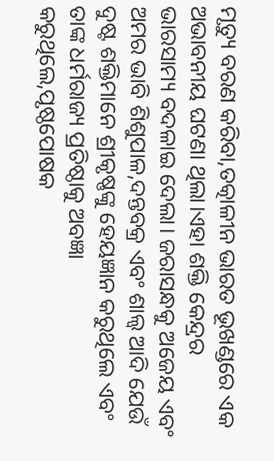ମୃତ୍ୟୁ ବରଣ କରିବା,ତତ୍କାଳୀନ ଭାରତ ଭୂଖଣ୍ଡରେ ଏକ ଅଭାବନୀୟ ଘଟଣା ଥିଲା।ଏହା ଶକ୍ତି କେନ୍ଦ୍ରର ଭାରସାମ୍ୟ ବଦଳାଇ ଦେଲା। ଜରାସନ୍ଧକୁ ଅଜେୟ ଏବଂ ଅମର ଭାବି ଶିଶୁପାଳ,ଦନ୍ତବକ୍ର ଏବଂ ଶାଲ୍ୱ ଆଦି ଯେଉଁ ଦୁଷ୍ଟ ଶକ୍ତିମାନେ ଶ୍ରୀକୃଷ୍ଣଙ୍କୁ ହେୟଜ୍ଞାନ କରୁଥିଲେ ଏବଂ ତାଙ୍କ ଧର୍ମରାଜ୍ୟ ପ୍ରତିଷ୍ଠାକୁ ଅବଜ୍ଞା କରୁଥିଲେ,ପୃଷ୍ଠପୋଷକ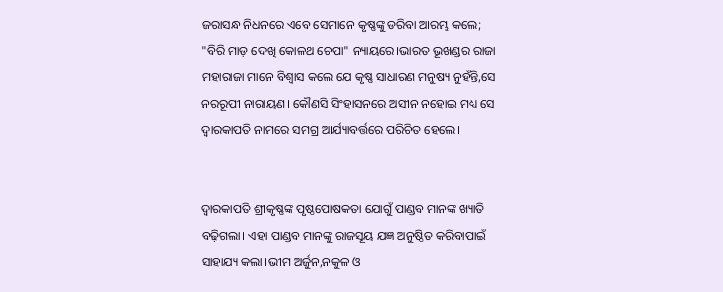ଜରାସନ୍ଧ ନିଧନରେ ଏବେ ସେମାନେ କୃଷ୍ଣଙ୍କୁ ଡରିବା ଆରମ୍ଭ କଲେ; "ବିରି ମାଡ଼ ଦେଖି କୋଳଥ ଚେପା" ନ୍ୟାୟରେ।ଭାରତ ଭୂଖଣ୍ଡର ରାଜା ମହାରାଜା ମାନେ ବିଶ୍ବାସ କଲେ ଯେ କୃଷ୍ଣ ସାଧାରଣ ମନୁଷ୍ୟ ନୁହଁନ୍ତି,ସେ ନରରୂପୀ ନାରାୟଣ। କୌଣସି ସିଂହାସନରେ ଅସୀନ ନହୋଇ ମଧ୍ୟ ସେ ଦ୍ବାରକାପତି ନାମରେ ସମଗ୍ର ଆର୍ଯ୍ୟାବର୍ତ୍ତରେ ପରିଚିତ ହେଲେ।


ଦ୍ବାରକାପତି ଶ୍ରୀକୃଷ୍ଣଙ୍କ ପୃଷ୍ଠପୋଷକତା ଯୋଗୁଁ ପାଣ୍ଡବ ମାନଙ୍କ ଖ୍ୟାତି ବଢ଼ିଗଲା। ଏହା ପାଣ୍ଡବ ମାନଙ୍କୁ ରାଜସୂୟ ଯଜ୍ଞ ଅନୁଷ୍ଠିତ କରିବାପାଇଁ ସାହାଯ୍ୟ କଲା।ଭୀମ ଅର୍ଜୁନ,ନକୁଳ ଓ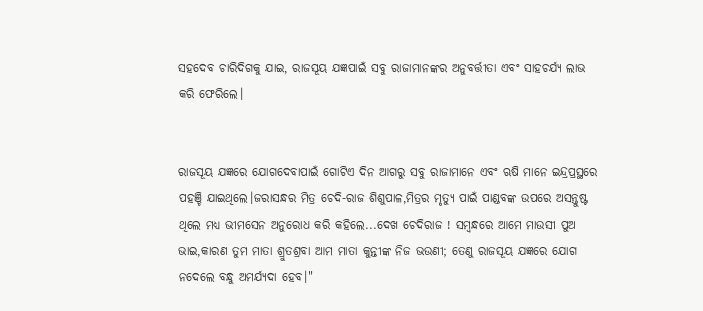ସହଦେବ ଚାରିଦିଗକୁ ଯାଇ, ରାଜସୂୟ ଯଜ୍ଞପାଇଁ ସବୁ ରାଜାମାନଙ୍କର ଅନୁବର୍ତ୍ତୀତା ଏବଂ ସାହଚର୍ଯ୍ୟ ଲାଭ କରି ଫେରିଲେ।


ରାଜସୂୟ ଯଜ୍ଞରେ ଯୋଗଦେବାପାଇଁ ଗୋଟିଏ ଦିନ ଆଗରୁ ସବୁ ରାଜାମାନେ ଏବଂ ଋଷି ମାନେ ଇନ୍ଦ୍ରପ୍ରସ୍ଥରେ ପହଞ୍ଚି ଯାଇଥିଲେ।ଜରାସନ୍ଧର ମିତ୍ର ଚେଦି-ରାଜ ଶିଶୁପାଳ,ମିତ୍ରର ମୃତ୍ୟୁ ପାଇଁ ପାଣ୍ଡବଙ୍କ ଉପରେ ଅସନ୍ତୁଷ୍ଟ ଥିଲେ ମଧ୍ୟ ଭୀମସେନ ଅନୁରୋଧ କରି କହିଲେ...ଦେଖ ଚେଦିରାଜ ! ସମ୍ବନ୍ଧରେ ଆମେ ମାଉସୀ ପୁଅ ଭାଇ,କାରଣ ତୁମ ମାତା ଶ୍ରୁତଶ୍ରବା ଆମ ମାତା କୁନ୍ତୀଙ୍କ ନିଜ ଭଉଣୀ; ତେଣୁ ରାଜସୂୟ ଯଜ୍ଞରେ ଯୋଗ ନଦେଲେ ବନ୍ଧୁ ଅମର୍ଯ୍ୟଦା ହେବ।"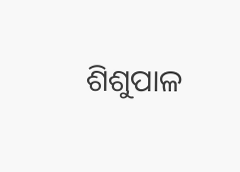ଶିଶୁପାଳ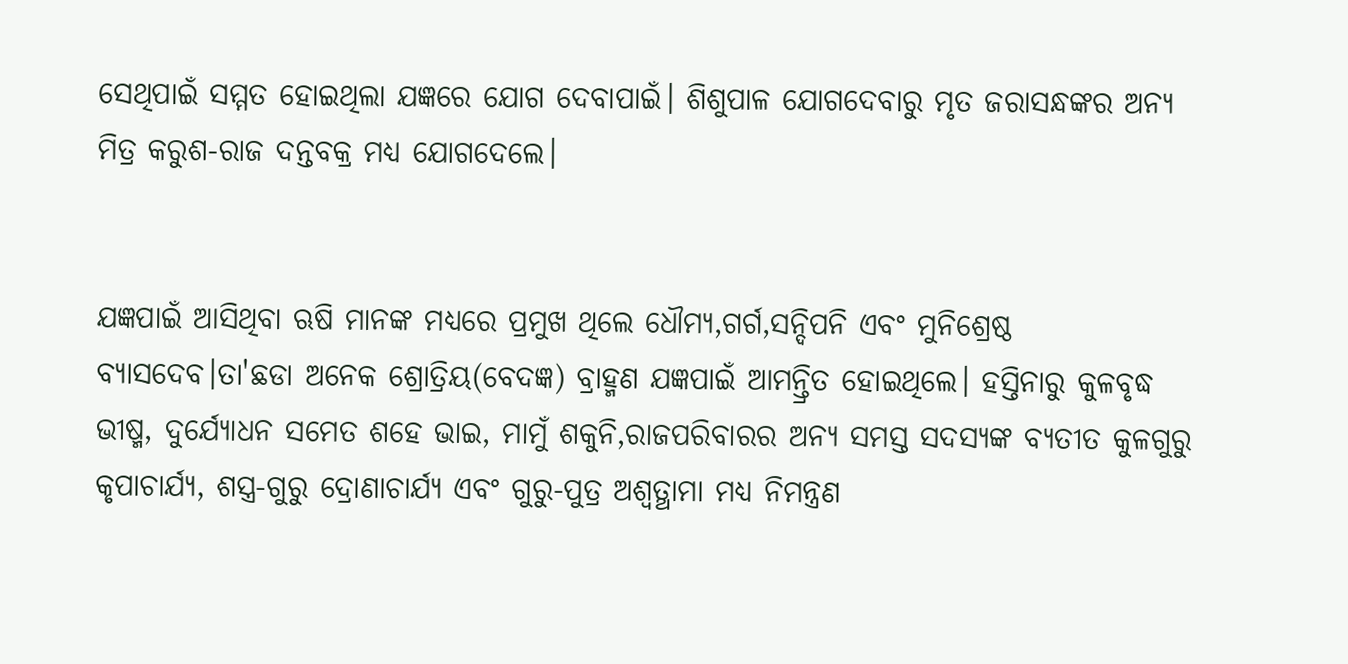ସେଥିପାଇଁ ସମ୍ମତ ହୋଇଥିଲା ଯଜ୍ଞରେ ଯୋଗ ଦେବାପାଇଁ। ଶିଶୁପାଳ ଯୋଗଦେବାରୁ ମୃତ ଜରାସନ୍ଧଙ୍କର ଅନ୍ୟ ମିତ୍ର କରୁଶ-ରାଜ ଦନ୍ତବକ୍ର ମଧ୍ୟ ଯୋଗଦେଲେ।


ଯଜ୍ଞପାଇଁ ଆସିଥିବା ଋଷି ମାନଙ୍କ ମଧ୍ୟରେ ପ୍ରମୁଖ ଥିଲେ ଧୌମ୍ୟ,ଗର୍ଗ,ସନ୍ଦିପନି ଏବଂ ମୁନିଶ୍ରେଷ୍ଠ ବ୍ୟାସଦେବ।ତା'ଛଡା ଅନେକ ଶ୍ରୋତ୍ରିୟ(ବେଦଜ୍ଞ) ବ୍ରାହ୍ମଣ ଯଜ୍ଞପାଇଁ ଆମନ୍ତ୍ରିତ ହୋଇଥିଲେ। ହସ୍ତିନାରୁ କୁଳବୃଦ୍ଧ ଭୀଷ୍ମ, ଦୁର୍ଯ୍ୟୋଧନ ସମେତ ଶହେ ଭାଇ, ମାମୁଁ ଶକୁନି,ରାଜପରିବାରର ଅନ୍ୟ ସମସ୍ତ ସଦସ୍ୟଙ୍କ ବ୍ୟତୀତ କୁଳଗୁରୁ କୃପାଚାର୍ଯ୍ୟ, ଶସ୍ତ୍ର-ଗୁରୁ ଦ୍ରୋଣାଚାର୍ଯ୍ୟ ଏବଂ ଗୁରୁ-ପୁତ୍ର ଅଶ୍ଵତ୍ଥାମା ମଧ୍ୟ ନିମନ୍ତ୍ରଣ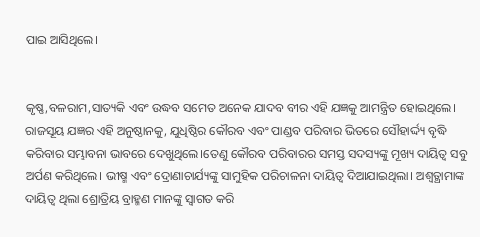ପାଇ ଆସିଥିଲେ।


କୃଷ୍ଣ,ବଳରାମ,ସାତ୍ୟକି ଏବଂ ଉଦ୍ଧବ ସମେତ ଅନେକ ଯାଦବ ବୀର ଏହି ଯଜ୍ଞକୁ ଆମନ୍ତ୍ରିତ ହୋଇଥିଲେ। ରାଜସୂୟ ଯଜ୍ଞର ଏହି ଅନୁଷ୍ଠାନକୁ, ଯୁଧିଷ୍ଠିର କୌରବ ଏବଂ ପାଣ୍ଡବ ପରିବାର ଭିତରେ ସୌହାର୍ଦ୍ଦ୍ୟ ବୃଦ୍ଧି କରିବାର ସମ୍ଭାବନା ଭାବରେ ଦେଖୁଥିଲେ।ତେଣୁ କୌରବ ପରିବାରର ସମସ୍ତ ସଦସ୍ୟଙ୍କୁ ମୂଖ୍ୟ ଦାୟିତ୍ୱ ସବୁ ଅର୍ପଣ କରିଥିଲେ। ଭୀଷ୍ମ ଏବଂ ଦ୍ରୋଣାଚାର୍ଯ୍ୟଙ୍କୁ ସାମୁହିକ ପରିଚାଳନା ଦାୟିତ୍ଵ ଦିଆଯାଇଥିଲା। ଅଶ୍ଵତ୍ଥାମାଙ୍କ ଦାୟିତ୍ଵ ଥିଲା ଶ୍ରୋତ୍ରିୟ ବ୍ରାହ୍ମଣ ମାନଙ୍କୁ ସ୍ବାଗତ କରି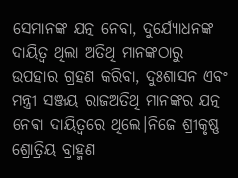ସେମାନଙ୍କ ଯତ୍ନ ନେବା, ଦୁର୍ଯ୍ୟୋଧନଙ୍କ ଦାୟିତ୍ଵ ଥିଲା ଅତିଥି ମାନଙ୍କଠାରୁ ଉପହାର ଗ୍ରହଣ କରିବା, ଦୁଃଶାସନ ଏବଂ ମନ୍ତ୍ରୀ ସଞ୍ଜୟ ରାଜଅତିଥି ମାନଙ୍କର ଯତ୍ନ ନେଵା ଦାୟିତ୍ଵରେ ଥିଲେ।ନିଜେ ଶ୍ରୀକୃଷ୍ଣ ଶ୍ରୋତ୍ରିୟ ବ୍ରାହ୍ମଣ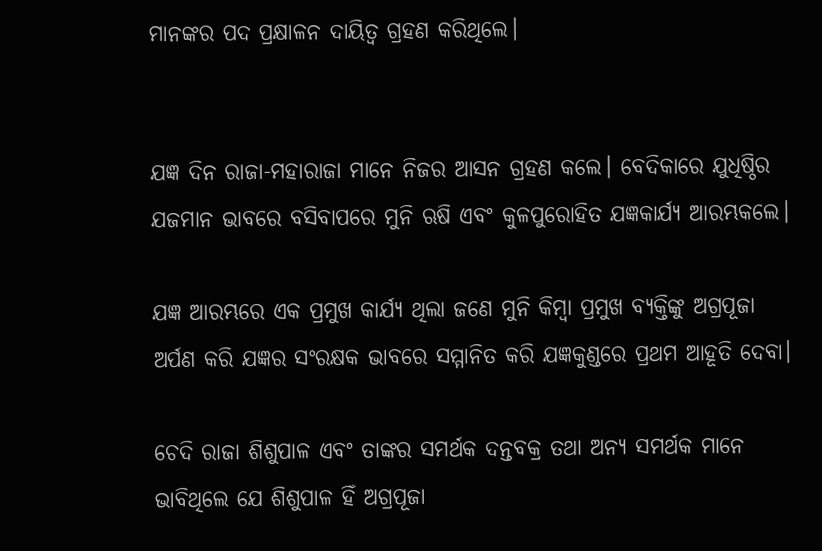ମାନଙ୍କର ପଦ ପ୍ରକ୍ଷାଳନ ଦାୟିତ୍ଵ ଗ୍ରହଣ କରିଥିଲେ।


ଯଜ୍ଞ ଦିନ ରାଜା-ମହାରାଜା ମାନେ ନିଜର ଆସନ ଗ୍ରହଣ କଲେ। ବେଦିକାରେ ଯୁଧିଷ୍ଠିର ଯଜମାନ ଭାବରେ ବସିବାପରେ ମୁନି ଋଷି ଏବଂ କୁଳପୁରୋହିତ ଯଜ୍ଞକାର୍ଯ୍ୟ ଆରମ୍ଭକଲେ।

ଯଜ୍ଞ ଆରମ୍ଭରେ ଏକ ପ୍ରମୁଖ କାର୍ଯ୍ୟ ଥିଲା ଜଣେ ମୁନି କିମ୍ବା ପ୍ରମୁଖ ବ୍ୟକ୍ତିଙ୍କୁ ଅଗ୍ରପୂଜା ଅର୍ପଣ କରି ଯଜ୍ଞର ସଂରକ୍ଷକ ଭାବରେ ସମ୍ମାନିତ କରି ଯଜ୍ଞକୁଣ୍ଡରେ ପ୍ରଥମ ଆହୂତି ଦେବା।

ଚେଦି ରାଜା ଶିଶୁପାଳ ଏବଂ ତାଙ୍କର ସମର୍ଥକ ଦନ୍ତବକ୍ର ତଥା ଅନ୍ୟ ସମର୍ଥକ ମାନେ ଭାବିଥିଲେ ଯେ ଶିଶୁପାଳ ହିଁ ଅଗ୍ରପୂଜା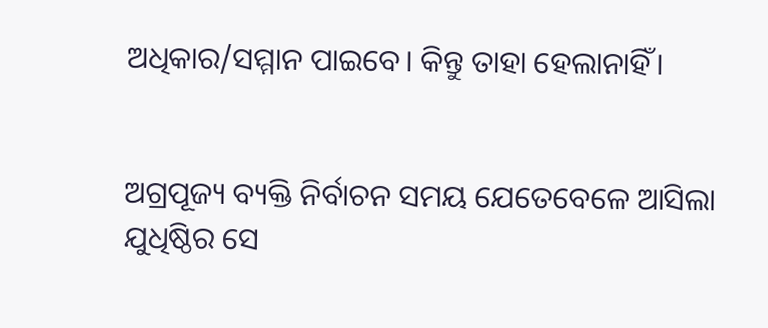ଅଧିକାର/ସମ୍ମାନ ପାଇବେ। କିନ୍ତୁ ତାହା ହେଲାନାହିଁ।


ଅଗ୍ରପୂଜ୍ୟ ବ୍ୟକ୍ତି ନିର୍ବାଚନ ସମୟ ଯେତେବେଳେ ଆସିଲା ଯୁଧିଷ୍ଠିର ସେ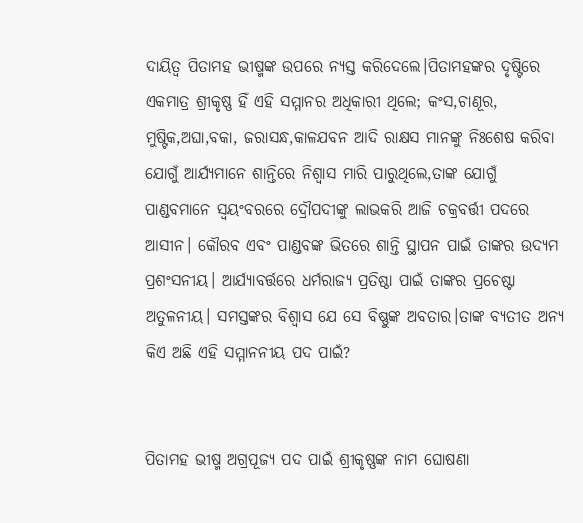ଦାୟିତ୍ଵ ପିତାମହ ଭୀଷ୍ମଙ୍କ ଉପରେ ନ୍ୟସ୍ତ କରିଦେଲେ।ପିତାମହଙ୍କର ଦୃଷ୍ଟିରେ ଏକମାତ୍ର ଶ୍ରୀକୃଷ୍ଣ ହିଁ ଏହି ସମ୍ମାନର ଅଧିକାରୀ ଥିଲେ; କଂସ,ଚାଣୂର, ମୁଷ୍ଟିକ,ଅଘା,ବକା, ଜରାସନ୍ଧ,କାଳଯବନ ଆଦି ରାକ୍ଷସ ମାନଙ୍କୁ ନିଃଶେଷ କରିବା ଯୋଗୁଁ ଆର୍ଯ୍ୟମାନେ ଶାନ୍ତିରେ ନିଶ୍ୱାସ ମାରି ପାରୁଥିଲେ,ତାଙ୍କ ଯୋଗୁଁ ପାଣ୍ଡବମାନେ ସ୍ବୟଂବରରେ ଦ୍ରୌପଦୀଙ୍କୁ ଲାଭକରି ଆଜି ଚକ୍ରବର୍ତ୍ତୀ ପଦରେ ଆସୀନ। କୌରବ ଏବଂ ପାଣ୍ଡବଙ୍କ ଭିତରେ ଶାନ୍ତି ସ୍ଥାପନ ପାଇଁ ତାଙ୍କର ଉଦ୍ୟମ ପ୍ରଶଂସନୀୟ। ଆର୍ଯ୍ୟାବର୍ତ୍ତରେ ଧର୍ମରାଜ୍ୟ ପ୍ରତିଷ୍ଠା ପାଇଁ ତାଙ୍କର ପ୍ରଚେଷ୍ଟା ଅତୁଳନୀୟ। ସମସ୍ତଙ୍କର ବିଶ୍ବାସ ଯେ ସେ ବିଷ୍ଣୁଙ୍କ ଅବତାର।ତାଙ୍କ ବ୍ୟତୀତ ଅନ୍ୟ କିଏ ଅଛି ଏହି ସମ୍ମାନନୀୟ ପଦ ପାଇଁ?


ପିତାମହ ଭୀଷ୍ମ ଅଗ୍ରପୂଜ୍ୟ ପଦ ପାଇଁ ଶ୍ରୀକୃଷ୍ଣଙ୍କ ନାମ ଘୋଷଣା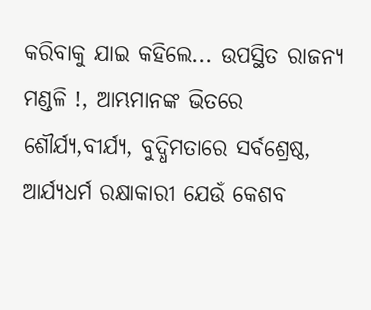କରିବାକୁ ଯାଇ କହିଲେ... ଉପସ୍ଥିତ ରାଜନ୍ୟ ମଣ୍ଡଳି !, ଆମ୍ଭମାନଙ୍କ ଭିତରେ ଶୌର୍ଯ୍ୟ,ବୀର୍ଯ୍ୟ, ବୁଦ୍ଧିମତାରେ ସର୍ବଶ୍ରେଷ୍ଠ, ଆର୍ଯ୍ୟଧର୍ମ ରକ୍ଷାକାରୀ ଯେଉଁ କେଶବ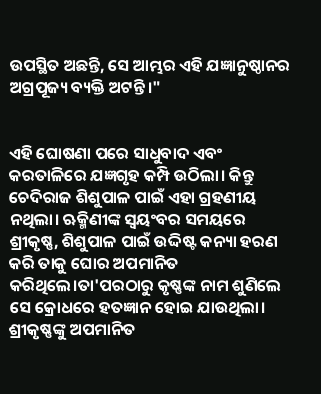ଉପସ୍ଥିତ ଅଛନ୍ତି, ସେ ଆମ୍ଭର ଏହି ଯଜ୍ଞାନୁଷ୍ଠାନର ଅଗ୍ରପୂଜ୍ୟ ବ୍ୟକ୍ତି ଅଟନ୍ତି।"


ଏହି ଘୋଷଣା ପରେ ସାଧୁବାଦ ଏବଂ କରତାଳିରେ ଯଜ୍ଞଗୃହ କମ୍ପି ଉଠିଲା। କିନ୍ତୁ ଚେଦିରାଜ ଶିଶୁପାଳ ପାଇଁ ଏହା ଗ୍ରହଣୀୟ ନଥିଲା। ଋକ୍ମିଣୀଙ୍କ ସ୍ବୟଂବର ସମୟରେ ଶ୍ରୀକୃଷ୍ଣ, ଶିଶୁପାଳ ପାଇଁ ଉଦ୍ଦିଷ୍ଟ କନ୍ୟା ହରଣ କରି ତାକୁ ଘୋର ଅପମାନିତ କରିଥିଲେ।ତା'ପରଠାରୁ କୃଷ୍ଣଙ୍କ ନାମ ଶୁଣିଲେ ସେ କ୍ରୋଧରେ ହତଜ୍ଞାନ ହୋଇ ଯାଉଥିଲା। ଶ୍ରୀକୃଷ୍ଣଙ୍କୁ ଅପମାନିତ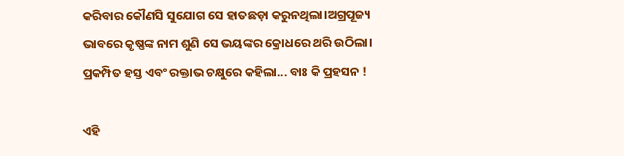କରିବାର କୌଣସି ସୁଯୋଗ ସେ ହାତଛଡ଼ା କରୁନଥିଲା।ଅଗ୍ରପୂଜ୍ୟ ଭାବରେ କୃଷ୍ଣଙ୍କ ନାମ ଶୁଣି ସେ ଭୟଙ୍କର କ୍ରୋଧରେ ଥରି ଉଠିଲା। ପ୍ରକମ୍ପିତ ହସ୍ତ ଏବଂ ରକ୍ତାଭ ଚକ୍ଷୁରେ କହିଲା... ବାଃ କି ପ୍ରହସନ !

ଏହି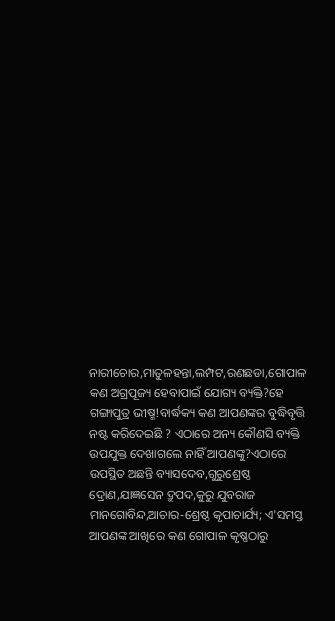ନାରୀଚୋର,ମାତୁଳହନ୍ତା,ଲମ୍ପଟ,ରଣଛଡା,ଗୋପାଳ କଣ ଅଗ୍ରପୂଜ୍ୟ ହେବାପାଇଁ ଯୋଗ୍ୟ ବ୍ୟକ୍ତି?ହେ ଗଙ୍ଗାପୁତ୍ର ଭୀଷ୍ମ!ବାର୍ଦ୍ଧକ୍ୟ କଣ ଆପଣଙ୍କର ବୁଦ୍ଧିବୃତ୍ତି ନଷ୍ଟ କରିଦେଇଛି ? ଏଠାରେ ଅନ୍ୟ କୌଣସି ବ୍ୟକ୍ତି ଉପଯୁକ୍ତ ଦେଖାଗଲେ ନାହିଁ ଆପଣଙ୍କୁ?ଏଠାରେ ଉପସ୍ଥିତ ଅଛନ୍ତି ବ୍ୟାସଦେବ,ଗୁରୁଶ୍ରେଷ୍ଠ ଦ୍ରୋଣ,ଯାଜ୍ଞସେନ ଦ୍ରୁପଦ,କୁରୁ ଯୁବରାଜ ମାନଗୋବିନ୍ଦ,ଆଚାର-ଶ୍ରେଷ୍ଠ କୃପାଚାର୍ଯ୍ୟ; ଏ'ସମସ୍ତ ଆପଣଙ୍କ ଆଖିରେ କଣ ଗୋପାଳ କୃଷ୍ଣଠାରୁ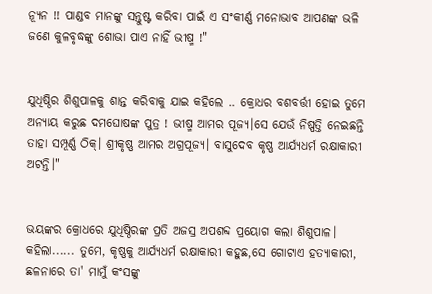ନ୍ୟୂନ !! ପାଣ୍ଡବ ମାନଙ୍କୁ ସନ୍ତୁଷ୍ଟ କରିବା ପାଇଁ ଏ ସଂକୀର୍ଣ୍ଣ ମନୋଭାବ ଆପଣଙ୍କ ଭଳି ଜଣେ କୁଳବୃଦ୍ଧଙ୍କୁ ଶୋଭା ପାଏ ନାହିଁ ଭୀଷ୍ମ !"


ଯୁଧିଷ୍ଠିର ଶିଶୁପାଳକୁ ଶାନ୍ତ କରିବାକୁ ଯାଇ କହିଲେ .. କ୍ରୋଧର ବଶବର୍ତ୍ତୀ ହୋଇ ତୁମେ ଅନ୍ୟାୟ କରୁଛ ଦମଘୋଷଙ୍କ ପୁତ୍ର ! ଭୀଷ୍ମ ଆମର ପୂଜ୍ୟ।ସେ ଯେଉଁ ନିଷ୍ପତ୍ତି ନେଇଛନ୍ତି ତାହା ସମ୍ପୂର୍ଣ୍ଣ ଠିକ୍। ଶ୍ରୀକୃଷ୍ଣ ଆମର ଅଗ୍ରପୂଜ୍ୟ। ବାସୁଦେବ କୃଷ୍ଣ ଆର୍ଯ୍ୟଧର୍ମ ରକ୍ଷାକାରୀ ଅଟନ୍ତି।"


ଭୟଙ୍କର କ୍ରୋଧରେ ଯୁଧିଷ୍ଠିରଙ୍କ ପ୍ରତି ଅଜସ୍ର ଅପଶବ୍ଦ ପ୍ରୟୋଗ କଲା ଶିଶୁପାଳ। କହିଲା...... ତୁମେ, କୃଷ୍ଣକୁ ଆର୍ଯ୍ୟଧର୍ମ ରକ୍ଷାକାରୀ କହୁଛ,ସେ ଗୋଟାଏ ହତ୍ୟାକାରୀ, ଛଳନାରେ ତା' ମାମୁଁ କଂସଙ୍କୁ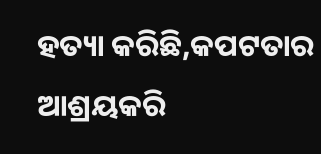ହତ୍ୟା କରିଛି,କପଟତାର ଆଶ୍ରୟକରି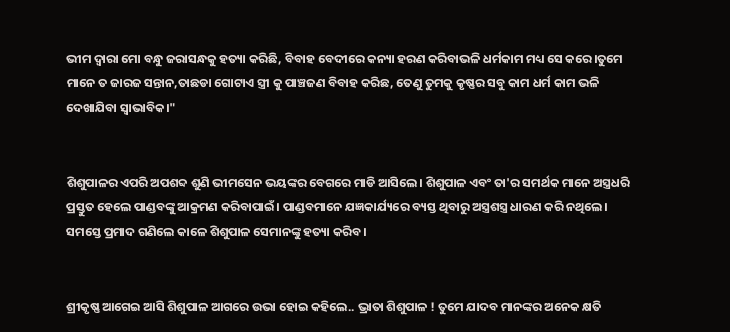ଭୀମ ଦ୍ଵାରା ମୋ ବନ୍ଧୁ ଜରାସନ୍ଧକୁ ହତ୍ୟା କରିଛି, ବିବାହ ବେଦୀରେ କନ୍ୟା ହରଣ କରିବାଭଳି ଧର୍ମକାମ ମଧ୍ୟ ସେ କରେ।ତୁମେ ମାନେ ତ ଜାରଜ ସନ୍ତାନ,ତାଛଡା ଗୋଟାଏ ସ୍ତ୍ରୀ କୁ ପାଞ୍ଚଜଣ ବିବାହ କରିଛ, ତେଣୁ ତୁମକୁ କୃଷ୍ଣର ସବୁ କାମ ଧର୍ମ କାମ ଭଳି ଦେଖାଯିବା ସ୍ବାଭାବିକ।"


ଶିଶୁପାଳର ଏପରି ଅପଶବ୍ଦ ଶୁଣି ଭୀମସେନ ଭୟଙ୍କର ବେଗରେ ମାଡି ଆସିଲେ। ଶିଶୁପାଳ ଏବଂ ତା'ର ସମର୍ଥକ ମାନେ ଅସ୍ତ୍ରଧରି ପ୍ରସ୍ତୁତ ହେଲେ ପାଣ୍ଡବଙ୍କୁ ଆକ୍ରମଣ କରିବାପାଇଁ। ପାଣ୍ଡବମାନେ ଯଜ୍ଞକାର୍ଯ୍ୟରେ ବ୍ୟସ୍ତ ଥିବାରୁ ଅସ୍ତ୍ରଶସ୍ତ୍ର ଧାରଣ କରି ନଥିଲେ। ସମସ୍ତେ ପ୍ରମାଦ ଗଣିଲେ କାଳେ ଶିଶୁପାଳ ସେମାନଙ୍କୁ ହତ୍ୟା କରିବ।


ଶ୍ରୀକୃଷ୍ଣ ଆଗେଇ ଆସି ଶିଶୁପାଳ ଆଗରେ ଉଭା ହୋଇ କହିଲେ.. ଭ୍ରାତା ଶିଶୁପାଳ ! ତୁମେ ଯାଦବ ମାନଙ୍କର ଅନେକ କ୍ଷତି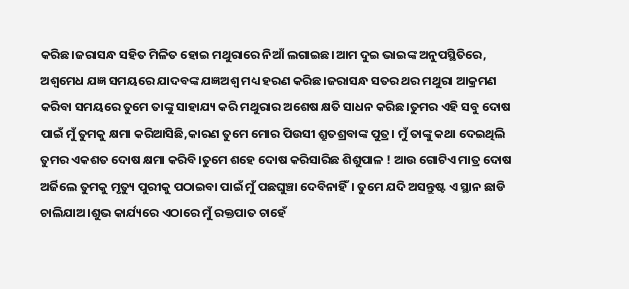କରିଛ।ଜରାସନ୍ଧ ସହିତ ମିଳିତ ହୋଇ ମଥୁରାରେ ନିଆଁ ଲଗାଇଛ।ଆମ ଦୁଇ ଭାଇଙ୍କ ଅନୁପସ୍ଥିତିରେ, ଅଶ୍ଵମେଧ ଯଜ୍ଞ ସମୟରେ ଯାଦବଙ୍କ ଯଜ୍ଞଅଶ୍ବ ମଧ୍ୟ ହରଣ କରିଛ।ଜରାସନ୍ଧ ସତର ଥର ମଥୁରା ଆକ୍ରମଣ କରିବା ସମୟରେ ତୁମେ ତାଙ୍କୁ ସାହାଯ୍ୟ କରି ମଥୁରାର ଅଶେଷ କ୍ଷତି ସାଧନ କରିଛ।ତୁମର ଏହି ସବୁ ଦୋଷ ପାଇଁ ମୁଁ ତୁମକୁ କ୍ଷମା କରିଆସିଛି,କାରଣ ତୁମେ ମୋର ପିଉସୀ ଶ୍ରୁତଶ୍ରବାଙ୍କ ପୁତ୍ର। ମୁଁ ତାଙ୍କୁ କଥା ଦେଇଥିଲି ତୁମର ଏକଶତ ଦୋଷ କ୍ଷମା କରିବି।ତୁମେ ଶହେ ଦୋଷ କରିସାରିଛ ଶିଶୁପାଳ ! ଆଉ ଗୋଟିଏ ମାତ୍ର ଦୋଷ ଅର୍ଜିଲେ ତୁମକୁ ମୃତ୍ୟୁ ପୁରୀକୁ ପଠାଇବା ପାଇଁ ମୁଁ ପଛଘୁଞ୍ଚା ଦେବିନାହିଁ। ତୁମେ ଯଦି ଅସନ୍ତୁଷ୍ଟ ଏ ସ୍ଥାନ ଛାଡି ଚାଲିଯାଅ।ଶୁଭ କାର୍ଯ୍ୟରେ ଏଠାରେ ମୁଁ ରକ୍ତପାତ ଚାହେଁ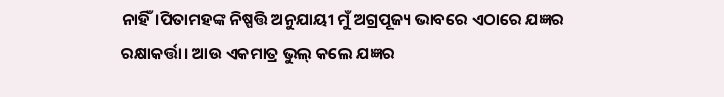ନାହିଁ।ପିତାମହଙ୍କ ନିଷ୍ପତ୍ତି ଅନୁଯାୟୀ ମୁଁ ଅଗ୍ରପୂଜ୍ୟ ଭାବରେ ଏଠାରେ ଯଜ୍ଞର ରକ୍ଷାକର୍ତ୍ତା। ଆଉ ଏକମାତ୍ର ଭୁଲ୍ କଲେ ଯଜ୍ଞର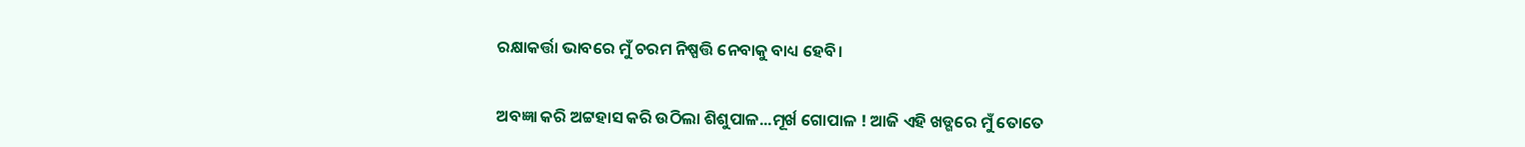ରକ୍ଷାକର୍ତ୍ତା ଭାବରେ ମୁଁ ଚରମ ନିଷ୍ପତ୍ତି ନେବାକୁ ବାଧ୍ୟ ହେବି।


ଅବଜ୍ଞା କରି ଅଟ୍ଟହାସ କରି ଉଠିଲା ଶିଶୁପାଳ...ମୂର୍ଖ ଗୋପାଳ ! ଆଜି ଏହି ଖଡ୍ଗରେ ମୁଁ ତୋତେ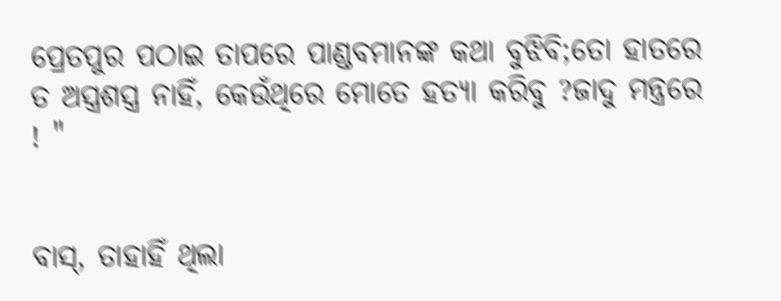ପ୍ରେତପୁର ପଠାଇ ତାପରେ ପାଣ୍ଡବମାନଙ୍କ କଥା ବୁଝିବି;ତୋ ହାତରେ ତ ଅସ୍ତ୍ରଶସ୍ତ୍ର ନାହିଁ, କେଉଁଥିରେ ମୋତେ ହତ୍ୟା କରିବୁ ?ଜାଦୁ ମନ୍ତ୍ରରେ ! "


ବାସ୍, ତାହାହିଁ ଥିଲା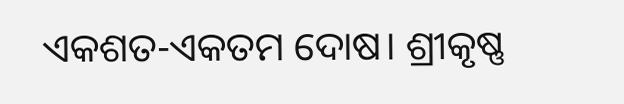ଏକଶତ-ଏକତମ ଦୋଷ। ଶ୍ରୀକୃଷ୍ଣ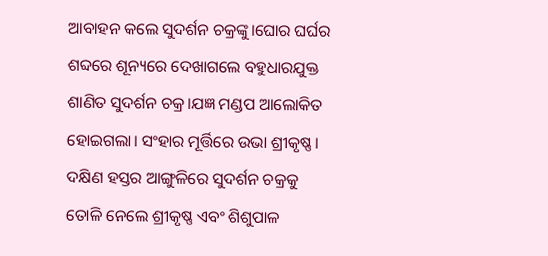ଆବାହନ କଲେ ସୁଦର୍ଶନ ଚକ୍ରଙ୍କୁ।ଘୋର ଘର୍ଘର ଶବ୍ଦରେ ଶୂନ୍ୟରେ ଦେଖାଗଲେ ବହୁଧାରଯୁକ୍ତ ଶାଣିତ ସୁଦର୍ଶନ ଚକ୍ର।ଯଜ୍ଞ ମଣ୍ଡପ ଆଲୋକିତ ହୋଇଗଲା। ସଂହାର ମୂର୍ତ୍ତିରେ ଉଭା ଶ୍ରୀକୃଷ୍ଣ। ଦକ୍ଷିଣ ହସ୍ତର ଆଙ୍ଗୁଳିରେ ସୁଦର୍ଶନ ଚକ୍ରକୁ ତୋଳି ନେଲେ ଶ୍ରୀକୃଷ୍ଣ ଏବଂ ଶିଶୁପାଳ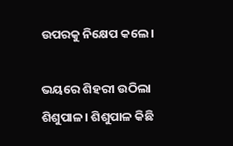ଉପରକୁ ନିକ୍ଷେପ କଲେ।

ଭୟରେ ଶିହରୀ ଉଠିଲା ଶିଶୁପାଳ। ଶିଶୁପାଳ କିଛି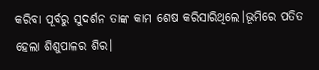କରିବା ପୂର୍ବରୁ ସୁଦର୍ଶନ ତାଙ୍କ କାମ ଶେଷ କରିସାରିଥିଲେ।ଭୂମିରେ ପତିତ ହେଲା ଶିଶୁପାଳର ଶିର।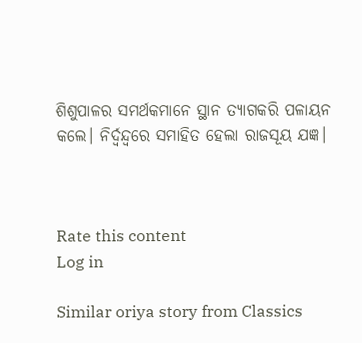ଶିଶୁପାଳର ସମର୍ଥକମାନେ ସ୍ଥାନ ତ୍ୟାଗକରି ପଳାୟନ କଲେ। ନିର୍ଦ୍ବନ୍ଦ୍ବରେ ସମାହିତ ହେଲା ରାଜସୂୟ ଯଜ୍ଞ।



Rate this content
Log in

Similar oriya story from Classics